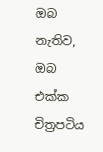ඔබ නැතිව, ඔබ එක්ක චිත්‍රපටිය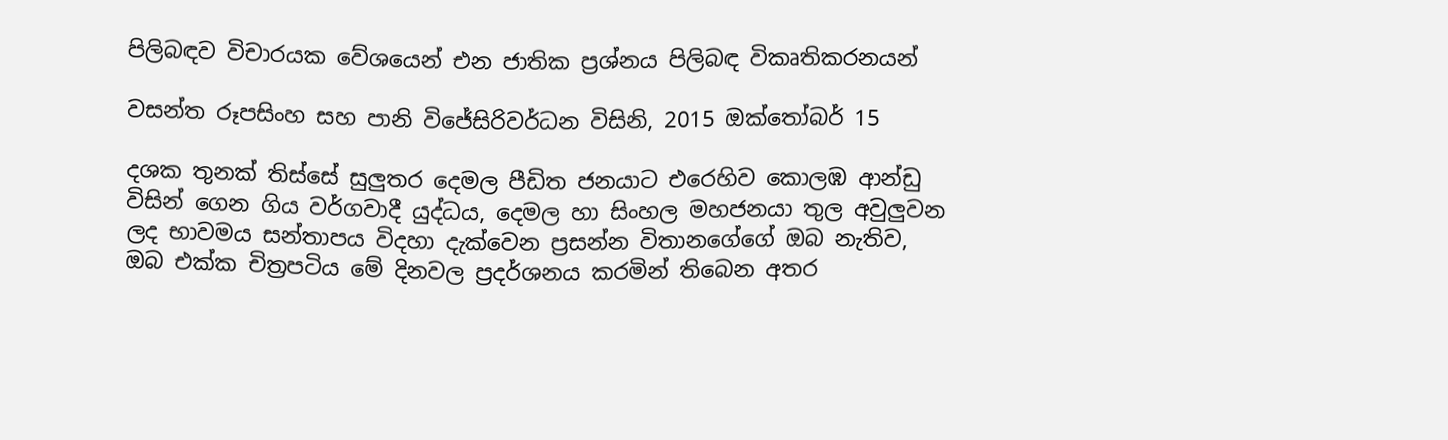පිලිබඳව විචාරයක වේශයෙන් එන ජාතික ප්‍රශ්නය පිලිබඳ විකෘතිකරනයන්

වසන්ත රූපසිංහ සහ පානි විජේසිරිවර්ධන විසිනි, 2015 ඔක්තෝබර් 15

දශක තුනක් තිස්සේ සුලුතර දෙමල පීඩිත ජනයාට එරෙහිව කොලඹ ආන්ඩු විසින් ගෙන ගිය වර්ගවාදී යුද්ධය, දෙමල හා සිංහල මහජනයා තුල අවුලුවන ලද භාවමය සන්තාපය විදහා දැක්වෙන ප්‍රසන්න විතානගේගේ ඔබ නැතිව, ඔබ එක්ක චිත්‍රපටිය මේ දිනවල ප්‍රදර්ශනය කරමින් තිබෙන අතර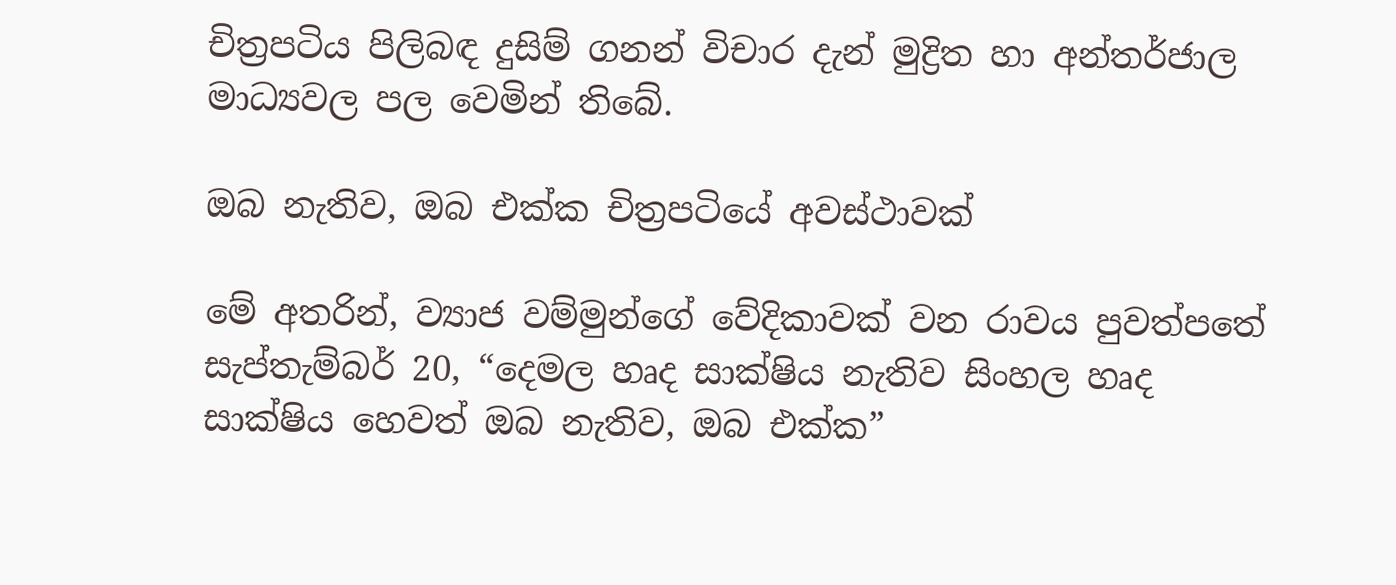චිත්‍රපටිය පිලිබඳ දුසිම් ගනන් විචාර දැන් මුද්‍රිත හා අන්තර්ජාල මාධ්‍යවල පල වෙමින් තිබේ.

ඔබ නැතිව, ඔබ එක්ක චිත්‍රපටියේ අවස්ථාවක්

මේ අතරින්, ව්‍යාජ වම්මුන්ගේ වේදිකාවක් වන රාවය පුවත්පතේ සැප්තැම්බර් 20, “දෙමල හෘද සාක්ෂිය නැතිව සිංහල හෘද සාක්ෂිය හෙවත් ඔබ නැතිව, ඔබ එක්ක”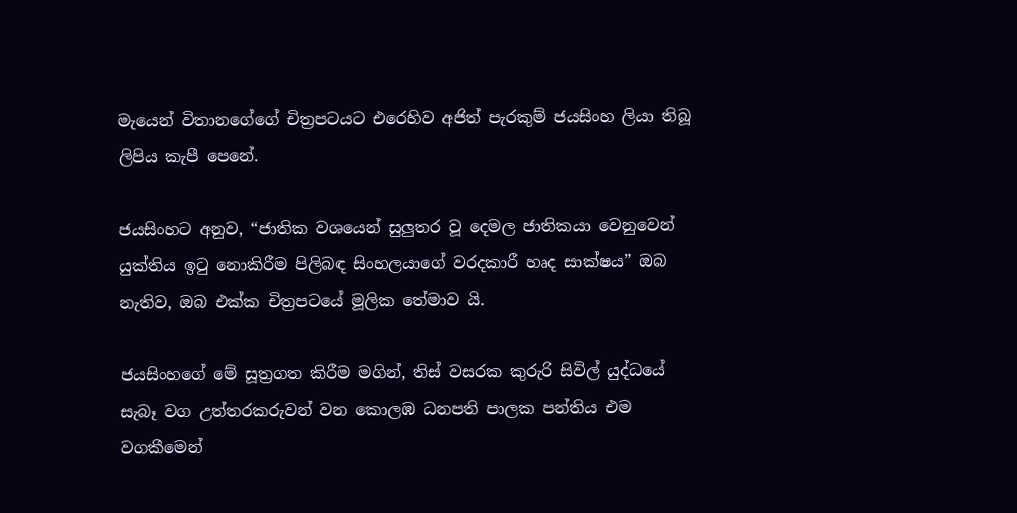මැයෙන් විතානගේගේ චිත්‍රපටයට එරෙහිව අජිත් පැරකුම් ජයසිංහ ලියා තිබූ ලිපිය කැපී පෙනේ.

ජයසිංහට අනුව, “ජාතික වශයෙන් සුලුතර වූ දෙමල ජාතිකයා වෙනුවෙන් යුක්තිය ඉටු නොකිරීම පිලිබඳ සිංහලයාගේ වරදකාරී හෘද සාක්ෂය” ඔබ නැතිව, ඔබ එක්ක චිත්‍රපටයේ මූලික තේමාව යි.

ජයසිංහගේ මේ සූත්‍රගත කිරීම මගින්, තිස් වසරක කුරුරි සිවිල් යුද්ධයේ සැබෑ වග උත්තරකරුවන් වන කොලඹ ධනපති පාලක පන්තිය එම වගකීමෙන්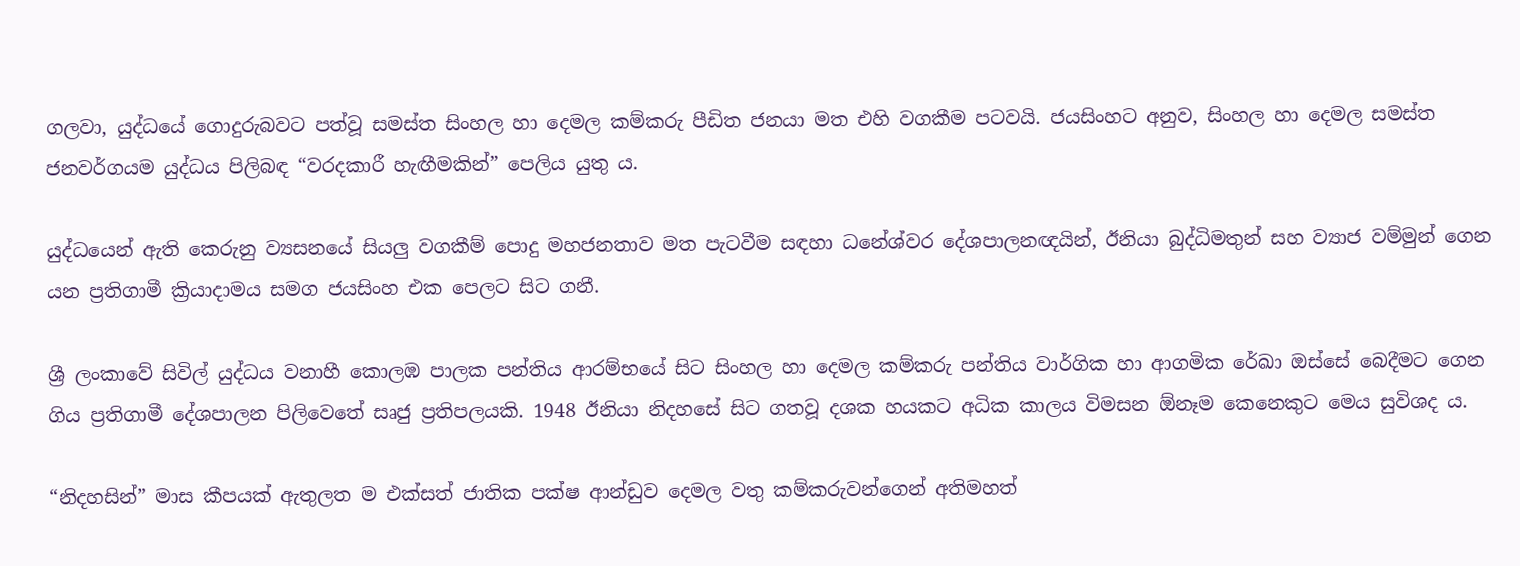ගලවා, යුද්ධයේ ගොදුරුබවට පත්වූ සමස්ත සිංහල හා දෙමල කම්කරු පීඩිත ජනයා මත එහි වගකීම පටවයි. ජයසිංහට අනුව, සිංහල හා දෙමල සමස්ත ජනවර්ගයම යුද්ධය පිලිබඳ “වරදකාරී හැඟීමකින්” පෙලිය යුතු ය.

යුද්ධයෙන් ඇති කෙරුනු ව්‍යසනයේ සියලු වගකීම් පොදු මහජනතාව මත පැටවීම සඳහා ධනේශ්වර දේශපාලනඥයින්, ඊනියා බුද්ධිමතුන් සහ ව්‍යාජ වම්මුන් ගෙන යන ප්‍රතිගාමී ක්‍රියාදාමය සමග ජයසිංහ එක පෙලට සිට ගනී.

ශ්‍රී ලංකාවේ සිවිල් යුද්ධය වනාහී කොලඹ පාලක පන්තිය ආරම්භයේ සිට සිංහල හා දෙමල කම්කරු පන්තිය වාර්ගික හා ආගමික රේඛා ඔස්සේ බෙදීමට ගෙන ගිය ප්‍රතිගාමී දේශපාලන පිලිවෙතේ සෘජු ප්‍රතිපලයකි. 1948 ඊනියා නිදහසේ සිට ගතවූ දශක හයකට අධික කාලය විමසන ඕනෑම කෙනෙකුට මෙය සුවිශද ය.

“නිදහසින්” මාස කීපයක් ඇතුලත ම එක්සත් ජාතික පක්ෂ ආන්ඩුව දෙමල වතු කම්කරුවන්ගෙන් අතිමහත්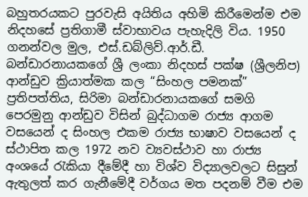බහුතරයකට පුරවැසි අයිතිය අහිමි කිරීමෙන්ම එම නිදහසේ ප්‍රතිගාමී ස්වාභාවය පැහැදිලි විය. 1950 ගනන්වල මුල, එස්.ඩබ්ලිව්.ආර්.ඩී. බන්ඩාරනායකගේ ශ්‍රී ලංකා නිදහස් පක්ෂ (ශ්‍රීලනිප) ආන්ඩුව ක්‍රියාත්මක කල “සිංහල පමනක්” ප්‍රතිපත්තිය, සිරිමා බන්ඩාරනායකගේ සමගි පෙරමුනු ආන්ඩුව විසින් බුද්ධාගම රාජ්‍ය ආගම වසයෙන් ද සිංහල එකම රාජ්‍ය භාෂාව වසයෙන් ද ස්ථාපිත කල 1972 නව ව්‍යවස්ථාව හා රාජ්‍ය අංශයේ රැකියා දීමේදී හා විශ්ව විද්‍යාලවලට සිසුන් ඇතුලත් කර ගැනීමේදී වර්ගය මත පදනම් වීම එම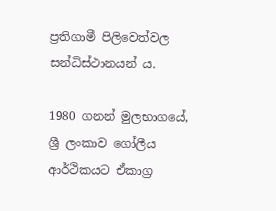ප්‍රතිගාමී පිලිවෙත්වල සන්ධිස්ථානයන් ය.

1980 ගනන් මුලභාගයේ, ශ්‍රී ලංකාව ගෝලීය ආර්ථිකයට ඒකාග්‍ර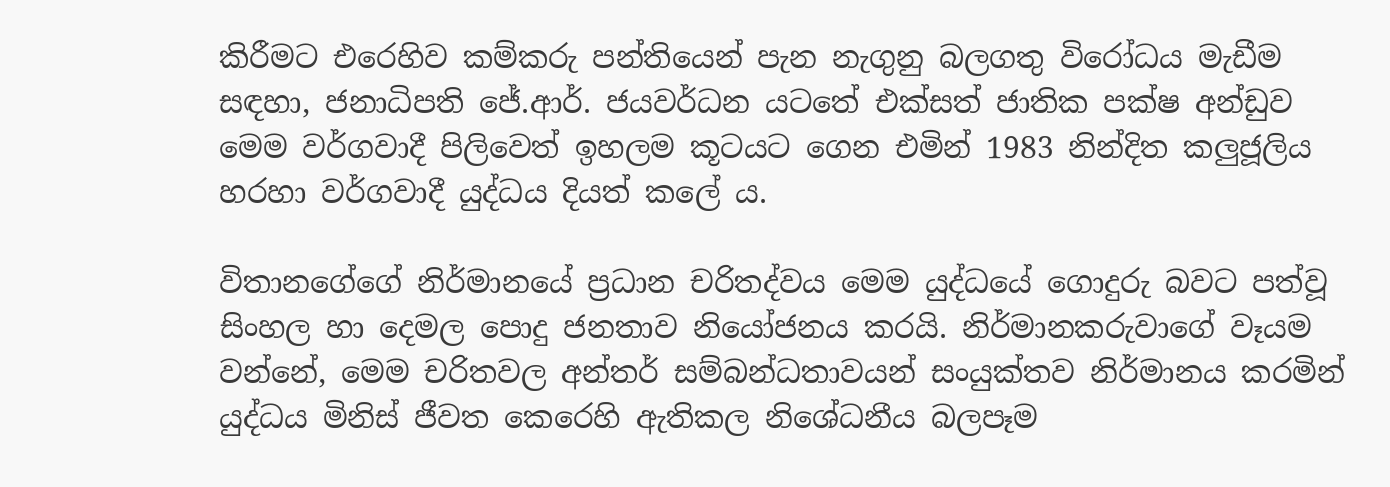කිරීමට එරෙහිව කම්කරු පන්තියෙන් පැන නැගුනු බලගතු විරෝධය මැඩීම සඳහා, ජනාධිපති ජේ.ආර්. ජයවර්ධන යටතේ එක්සත් ජාතික පක්ෂ අන්ඩුව මෙම වර්ගවාදී පිලිවෙත් ඉහලම කූටයට ගෙන එමින් 1983 නින්දිත කලුජූලිය හරහා වර්ගවාදී යුද්ධය දියත් කලේ ය.

විතානගේගේ නිර්මානයේ ප්‍රධාන චරිතද්වය මෙම යුද්ධයේ ගොදුරු බවට පත්වූ සිංහල හා දෙමල පොදු ජනතාව නියෝජනය කරයි. නිර්මානකරුවාගේ වෑයම වන්නේ, මෙම චරිතවල අන්තර් සම්බන්ධතාවයන් සංයුක්තව නිර්මානය කරමින් යුද්ධය මිනිස් ජීවත කෙරෙහි ඇතිකල නිශේධනීය බලපෑම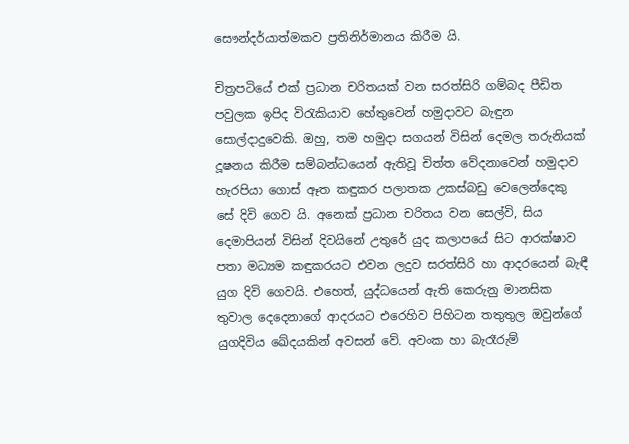සෞන්දර්යාත්මකව ප්‍රතිනිර්මානය කිරීම යි.

චිත්‍රපටියේ එක් ප්‍රධාන චරිතයක් වන සරත්සිරි ගම්බද පීඩිත පවුලක ඉපිද විරැකියාව හේතුවෙන් හමුදාවට බැඳුන සොල්දාදුවෙකි. ඔහු, තම හමුදා සගයන් විසින් දෙමල තරුනියක් දූෂනය කිරීම සම්බන්ධයෙන් ඇතිවූ චිත්ත වේදනාවෙන් හමුදාව හැරපියා ගොස් ඈත කඳුකර පලාතක උකස්බඩු වෙලෙන්දෙකු සේ දිවි ගෙව යි. අනෙක් ප්‍රධාන චරිතය වන සෙල්වි, සිය දෙමාපියන් විසින් දිවයිනේ උතුරේ යුද කලාපයේ සිට ආරක්ෂාව පතා මධ්‍යම කඳුකරයට එවන ලදුව සරත්සිරි හා ආදරයෙන් බැඳී යුග දිවි ගෙවයි. එහෙත්, යුද්ධයෙන් ඇති කෙරුනු මානසික තුවාල දෙදෙනාගේ ආදරයට එරෙහිව පිහිටන තතුතුල ඔවුන්ගේ යුගදිවිය ඛේදයකින් අවසන් වේ. අවංක හා බැරෑරුම්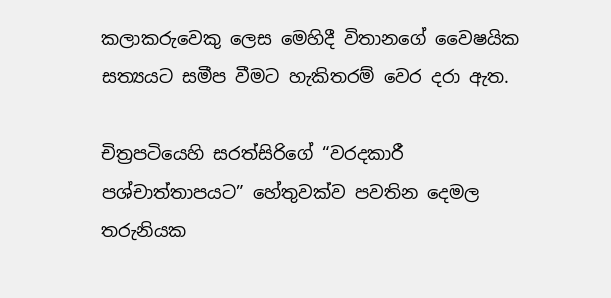කලාකරුවෙකු ලෙස මෙහිදී විතානගේ වෛෂයික සත්‍යයට සමීප වීමට හැකිතරම් වෙර දරා ඇත.

චිත්‍රපටියෙහි සරත්සිරිගේ “වරදකාරී පශ්චාත්තාපයට” හේතුවක්ව පවතින දෙමල තරුනියක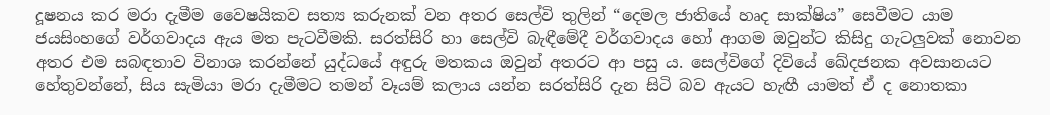දූෂනය කර මරා දැමීම වෛෂයිකව සත්‍ය කරුනක් වන අතර සෙල්වි තුලින් “දෙමල ජාතියේ හෘද සාක්ෂිය” සෙවීමට යාම ජයසිංහගේ වර්ගවාදය ඇය මත පැටවීමකි. සරත්සිරි හා සෙල්වි බැඳීමේදී වර්ගවාදය හෝ ආගම ඔවුන්ට කිසිදු ගැටලුවක් නොවන අතර එම සබඳතාව විනාශ කරන්නේ යුද්ධයේ අඳුරු මතකය ඔවුන් අතරට ආ පසු ය. සෙල්විගේ දිවියේ ඛේදජනක අවසානයට හේතුවන්නේ, සිය සැමියා මරා දැමීමට තමන් වෑයම් කලාය යන්න සරත්සිරි දැන සිටි බව ඇයට හැඟී යාමත් ඒ ද නොතකා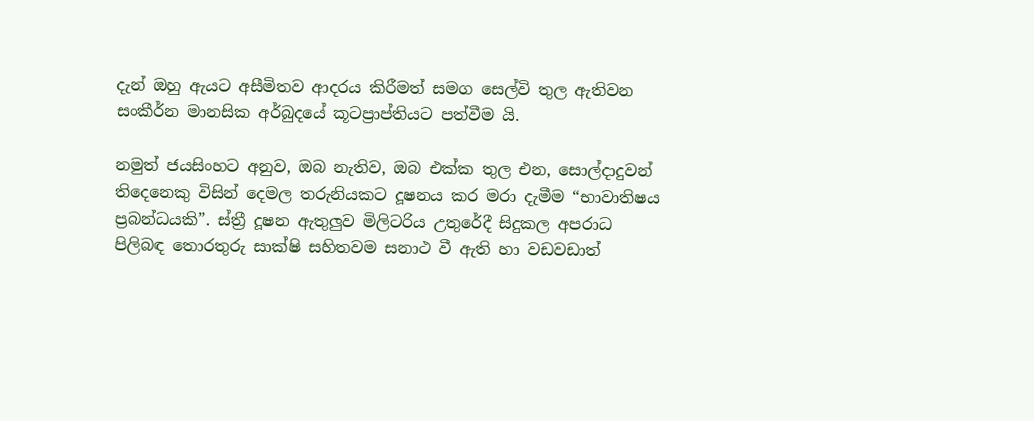දැන් ඔහු ඇයට අසීමිතව ආදරය කිරීමත් සමග සෙල්වි තුල ඇතිවන සංකීර්න මානසික අර්බුදයේ කූටප්‍රාප්තියට පත්වීම යි.

නමුත් ජයසිංහට අනුව, ඔබ නැතිව, ඔබ එක්ක තුල එන, සොල්දාදුවන් තිදෙනෙකු විසින් දෙමල තරුනියකට දූෂනය කර මරා දැමීම “භාවාතිෂය ප්‍රබන්ධයකි”. ස්ත්‍රී දූෂන ඇතුලුව මිලිටරිය උතුරේදී සිදුකල අපරාධ පිලිබඳ තොරතුරු සාක්ෂි සහිතවම සනාථ වී ඇති හා වඩවඩාත්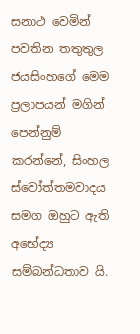සනාථ වෙමින් පවතින තතුතුල ජයසිංහගේ මෙම ප්‍රලාපයන් මගින් පෙන්නුම් කරන්නේ, සිංහල ස්වෝත්තමවාදය සමග ඔහුට ඇති අභේද්‍ය සම්බන්ධතාව යි.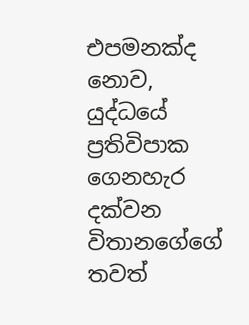එපමනක්ද නොව, යුද්ධයේ ප්‍රතිවිපාක ගෙනහැර දක්වන විතානගේගේ තවත්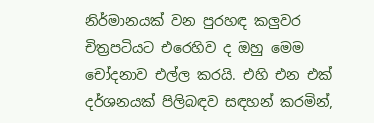නිර්මානයක් වන පුරහඳ කලුවර චිත්‍රපටියට එරෙහිව ද ඔහු මෙම චෝදනාව එල්ල කරයි. එහි එන එක් දර්ශනයක් පිලිබඳව සඳහන් කරමින්,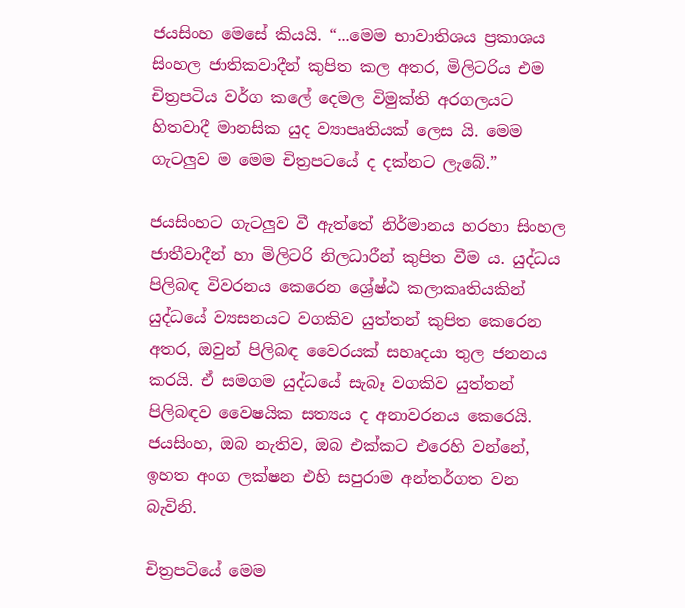ජයසිංහ මෙසේ කියයි. “...මෙම භාවාතිශය ප්‍රකාශය සිංහල ජාතිකවාදීන් කුපිත කල අතර, මිලිටරිය එම චිත්‍රපටිය වර්ග කලේ දෙමල විමුක්ති අරගලයට හිතවාදී මානසික යුද ව්‍යාපෘතියක් ලෙස යි. මෙම ගැටලුව ම මෙම චිත්‍රපටයේ ද දක්නට ලැබේ.”

ජයසිංහට ගැටලුව වී ඇත්තේ නිර්මානය හරහා සිංහල ජාතීවාදීන් හා මිලිටරි නිලධාරීන් කුපිත වීම ය. යුද්ධය පිලිබඳ විවරනය කෙරෙන ශ්‍රේෂ්ඨ කලාකෘතියකින් යුද්ධයේ ව්‍යසනයට වගකිව යුත්තන් කුපිත කෙරෙන අතර, ඔවුන් පිලිබඳ වෛරයක් සහෘදයා තුල ජනනය කරයි. ඒ සමගම යුද්ධයේ සැබෑ වගකිව යුත්තන් පිලිබඳව වෛෂයික සත්‍යය ද අනාවරනය කෙරෙයි. ජයසිංහ, ඔබ නැතිව, ඔබ එක්කට එරෙහි වන්නේ, ඉහත අංග ලක්ෂන එහි සපුරාම අන්තර්ගත වන බැවිනි.

චිත්‍රපටියේ මෙම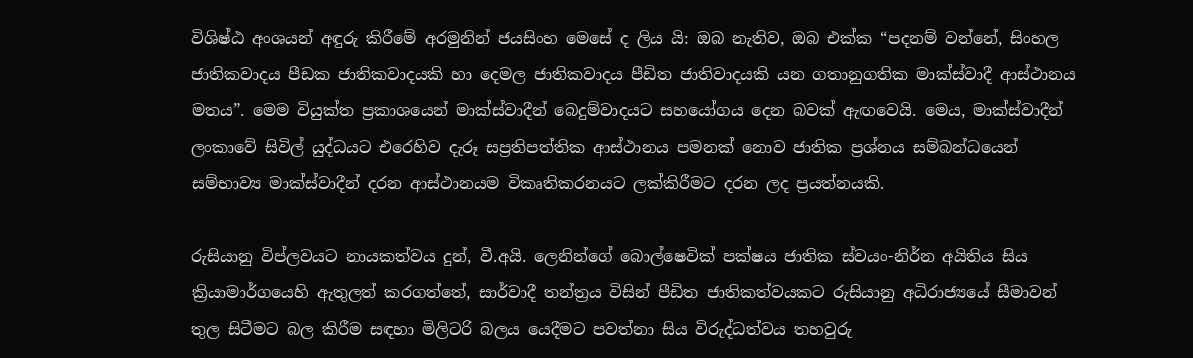විශිෂ්ඨ අංශයන් අඳුරු කිරීමේ අරමුනින් ජයසිංහ මෙසේ ද ලිය යි: ඔබ නැතිව, ඔබ එක්ක “පදනම් වන්නේ, සිංහල ජාතිකවාදය පීඩක ජාතිකවාදයකි හා දෙමල ජාතිකවාදය පීඩිත ජාතිවාදයකි යන ගතානුගතික මාක්ස්වාදී ආස්ථානය මතය”. මෙම වියුක්ත ප්‍රකාශයෙන් මාක්ස්වාදීන් බෙදුම්වාදයට සහයෝගය දෙන බවක් ඇඟවෙයි. මෙය, මාක්ස්වාදීන් ලංකාවේ සිවිල් යුද්ධයට එරෙහිව දැරූ සප්‍රතිපත්තික ආස්ථානය පමනක් නොව ජාතික ප්‍රශ්නය සම්බන්ධයෙන් සම්භාව්‍ය මාක්ස්වාදීන් දරන ආස්ථානයම විකෘතිකරනයට ලක්කිරීමට දරන ලද ප්‍රයත්නයකි.

රුසියානු විප්ලවයට නායකත්වය දුන්, වී.අයි. ලෙනින්ගේ බොල්ෂෙවික් පක්ෂය ජාතික ස්වයං-නිර්න අයිතිය සිය ක්‍රියාමාර්ගයෙහි ඇතුලත් කරගත්තේ, සාර්වාදී තන්ත්‍රය විසින් පීඩිත ජාතිකත්වයකට රුසියානු අධිරාජ්‍යයේ සීමාවන් තුල සිටීමට බල කිරීම සඳහා මිලිටරි බලය යෙදීමට පවත්නා සිය විරුද්ධත්වය තහවුරු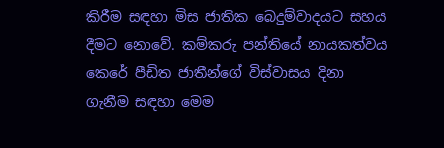කිරීම සඳහා මිස ජාතික බෙදුම්වාදයට සහය දීමට නොවේ. කම්කරු පන්තියේ නායකත්වය කෙරේ පීඩිත ජාතීන්ගේ විස්වාසය දිනා ගැනීම සඳහා මෙම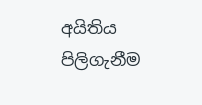අයිතිය පිලිගැනීම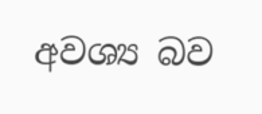අවශ්‍ය බව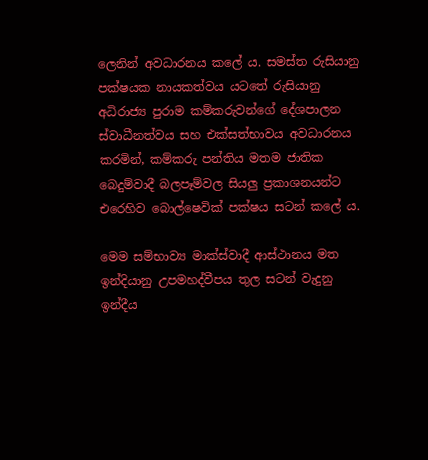ලෙනින් අවධාරනය කලේ ය. සමස්ත රුසියානු පක්ෂයක නායකත්වය යටතේ රුසියානු අධිරාජ්‍ය පුරාම කම්කරුවන්ගේ දේශපාලන ස්වාධීනත්වය සහ එක්සත්භාවය අවධාරනය කරමින්, කම්කරු පන්තිය මතම ජාතික බෙදුම්වාදී බලපෑම්වල සියලු ප්‍රකාශනයන්ට එරෙහිව බොල්ෂෙවික් පක්ෂය සටන් කලේ ය.

මෙම සම්භාව්‍ය මාක්ස්වාදී ආස්ථානය මත ඉන්දියානු උපමහද්වීපය තුල සටන් වැදුනු ඉන්දීය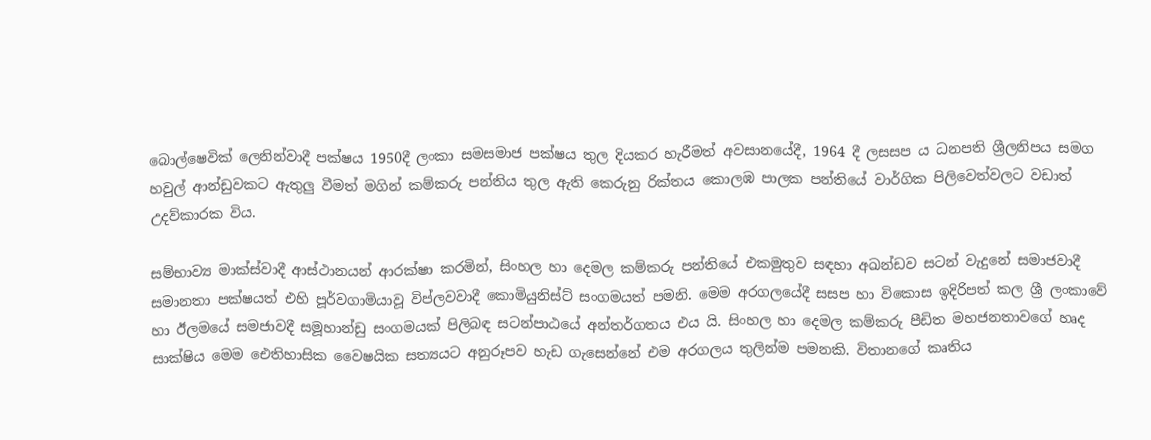බොල්ෂෙවික් ලෙනින්වාදී පක්ෂය 1950දී ලංකා සමසමාජ පක්ෂය තුල දියකර හැරීමත් අවසානයේදී, 1964 දී ලසසප ය ධනපති ශ්‍රීලනිපය සමග හවුල් ආන්ඩුවකට ඇතුලු වීමත් මගින් කම්කරු පන්තිය තුල ඇති කෙරුනු රික්තය කොලඹ පාලක පන්තියේ වාර්ගික පිලිවෙත්වලට වඩාත් උදව්කාරක විය.

සම්භාව්‍ය මාක්ස්වාදී ආස්ථානයන් ආරක්ෂා කරමින්, සිංහල හා දෙමල කම්කරු පන්තියේ එකමුතුව සඳහා අඛන්ඩව සටන් වැදුනේ සමාජවාදී සමානතා පක්ෂයත් එහි පූර්වගාමියාවූ විප්ලවවාදී කොමියුනිස්ට් සංගමයත් පමනි. මෙම අරගලයේදී සසප හා විකොස ඉදිරිපත් කල ශ්‍රී ලංකාවේ හා ඊලමයේ සමජාවදී සමූහාන්ඩු සංගමයක් පිලිබඳ සටන්පාඨයේ අන්තර්ගතය එය යි. සිංහල හා දෙමල කම්කරු පීඩිත මහජනතාවගේ හෘද සාක්ෂිය මෙම ඓතිහාසික වෛෂයික සත්‍යයට අනුරූපව හැඩ ගැසෙන්නේ එම අරගලය තුලින්ම පමනකි. විතානගේ කෘතිය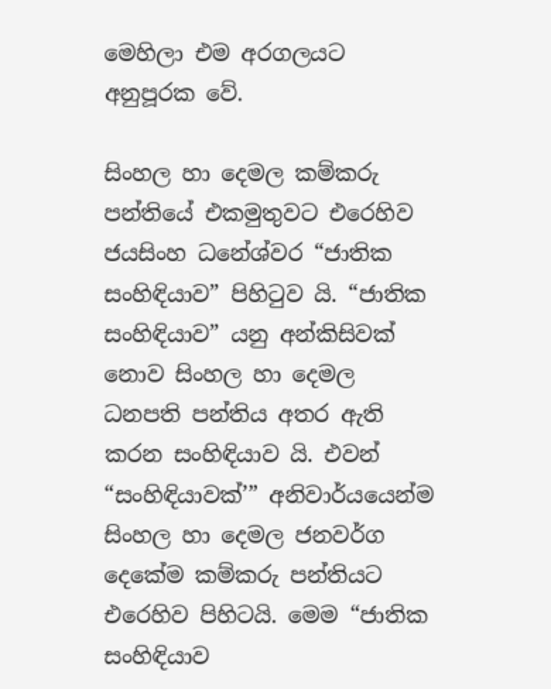මෙහිලා එම අරගලයට අනුපූරක වේ.

සිංහල හා දෙමල කම්කරු පන්තියේ එකමුතුවට එරෙහිව ජයසිංහ ධනේශ්වර “ජාතික සංහිඳියාව” පිහිටුව යි. “ජාතික සංහිඳියාව” යනු අන්කිසිවක් නොව සිංහල හා දෙමල ධනපති පන්තිය අතර ඇති කරන සංහිඳියාව යි. එවන් “සංහිඳියාවක්’” අනිවාර්යයෙන්ම සිංහල හා දෙමල ජනවර්ග දෙකේම කම්කරු පන්තියට එරෙහිව පිහිටයි. මෙම “ජාතික සංහිඳියාව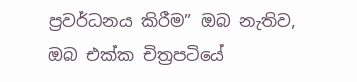ප්‍රවර්ධනය කිරීම” ඔබ නැතිව, ඔබ එක්ක චිත්‍රපටියේ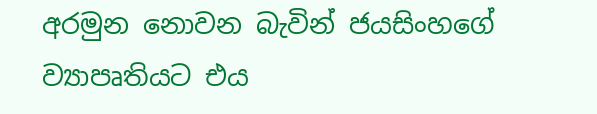අරමුන නොවන බැවින් ජයසිංහගේ ව්‍යාපෘතියට එය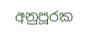අනුපූරක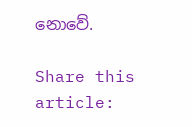නොවේ.

Share this article: